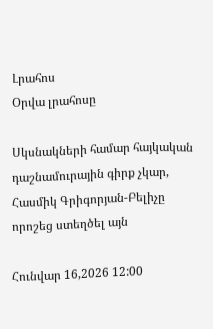Լրահոս
Օրվա լրահոսը

Սկսնակների համար հայկական դաշնամուրային գիրք չկար, Հասմիկ Գրիգորյան-Բելիչը որոշեց ստեղծել այն

Հունվար 16,2026 12:00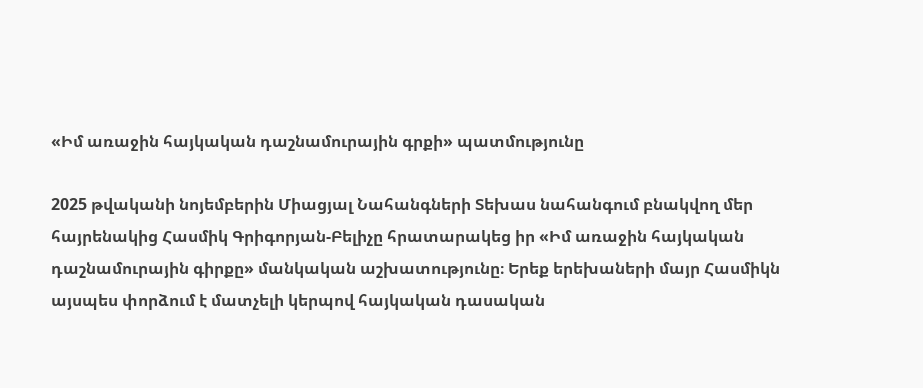«Իմ առաջին հայկական դաշնամուրային գրքի» պատմությունը

2025 թվականի նոյեմբերին Միացյալ Նահանգների Տեխաս նահանգում բնակվող մեր հայրենակից Հասմիկ Գրիգորյան-Բելիչը հրատարակեց իր «Իմ առաջին հայկական դաշնամուրային գիրքը» մանկական աշխատությունը։ Երեք երեխաների մայր Հասմիկն այսպես փորձում է մատչելի կերպով հայկական դասական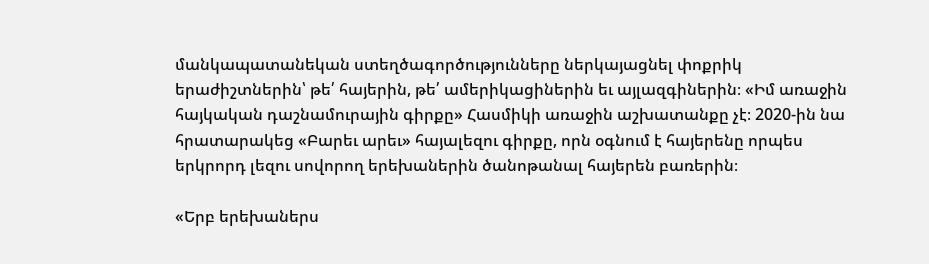մանկապատանեկան ստեղծագործությունները ներկայացնել փոքրիկ երաժիշտներին՝ թե՛ հայերին, թե՛ ամերիկացիներին եւ այլազգիներին։ «Իմ առաջին հայկական դաշնամուրային գիրքը» Հասմիկի առաջին աշխատանքը չէ։ 2020-ին նա հրատարակեց «Բարեւ արեւ» հայալեզու գիրքը, որն օգնում է հայերենը որպես երկրորդ լեզու սովորող երեխաներին ծանոթանալ հայերեն բառերին։

«Երբ երեխաներս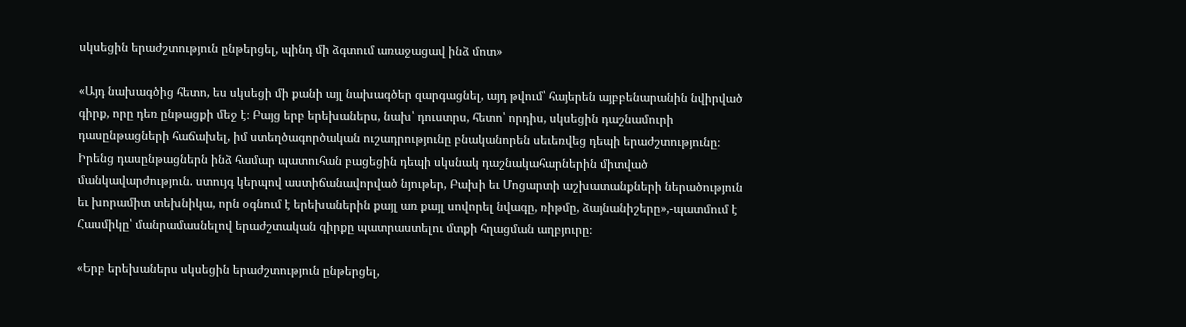սկսեցին երաժշտություն ընթերցել, պինդ մի ձգտում առաջացավ ինձ մոտ»

«Այդ նախագծից հետո, ես սկսեցի մի քանի այլ նախագծեր զարգացնել, այդ թվում՝ հայերեն այբբենարանին նվիրված գիրք, որը դեռ ընթացքի մեջ է։ Բայց երբ երեխաներս, նախ՝ դուստրս, հետո՝ որդիս, սկսեցին դաշնամուրի դասընթացների հաճախել, իմ ստեղծագործական ուշադրությունը բնականորեն սեւեռվեց դեպի երաժշտությունը։ Իրենց դասընթացներն ինձ համար պատուհան բացեցին դեպի սկսնակ դաշնակահարներին միտված մանկավարժություն. ստույգ կերպով աստիճանավորված նյութեր, Բախի եւ Մոցարտի աշխատանքների ներածություն եւ խորամիտ տեխնիկա, որն օգնում է երեխաներին քայլ առ քայլ սովորել նվագը, ռիթմը, ձայնանիշերը»,-պատմում է Հասմիկը՝ մանրամասնելով երաժշտական գիրքը պատրաստելու մտքի հղացման աղբյուրը։

«Երբ երեխաներս սկսեցին երաժշտություն ընթերցել,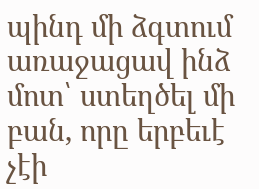պինդ մի ձգտում առաջացավ ինձ մոտ՝ ստեղծել մի բան, որը երբեւէ չէի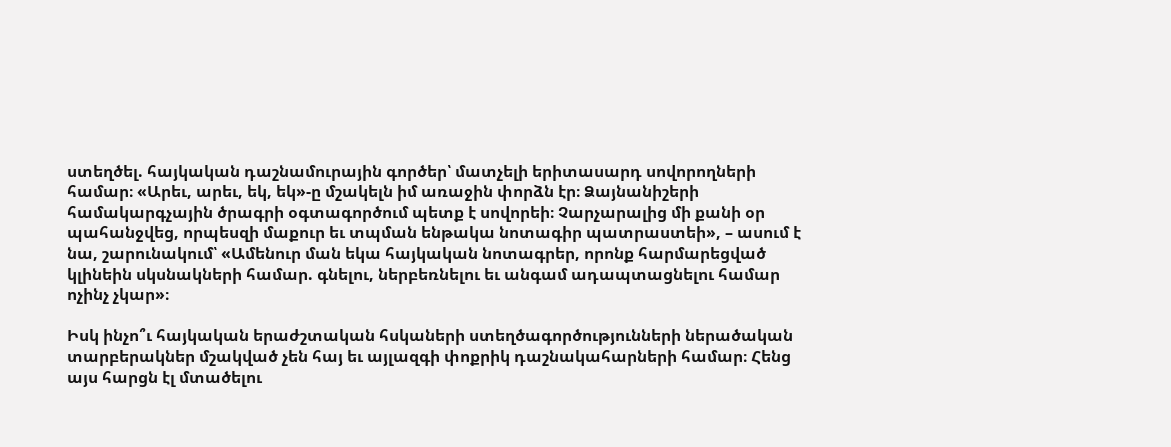ստեղծել. հայկական դաշնամուրային գործեր՝ մատչելի երիտասարդ սովորողների համար։ «Արեւ, արեւ, եկ, եկ»-ը մշակելն իմ առաջին փորձն էր։ Ձայնանիշերի համակարգչային ծրագրի օգտագործում պետք է սովորեի։ Չարչարալից մի քանի օր պահանջվեց, որպեսզի մաքուր եւ տպման ենթակա նոտագիր պատրաստեի», – ասում է նա, շարունակում՝ «Ամենուր ման եկա հայկական նոտագրեր, որոնք հարմարեցված կլինեին սկսնակների համար. գնելու, ներբեռնելու եւ անգամ ադապտացնելու համար ոչինչ չկար»։

Իսկ ինչո՞ւ հայկական երաժշտական հսկաների ստեղծագործությունների ներածական տարբերակներ մշակված չեն հայ եւ այլազգի փոքրիկ դաշնակահարների համար։ Հենց այս հարցն էլ մտածելու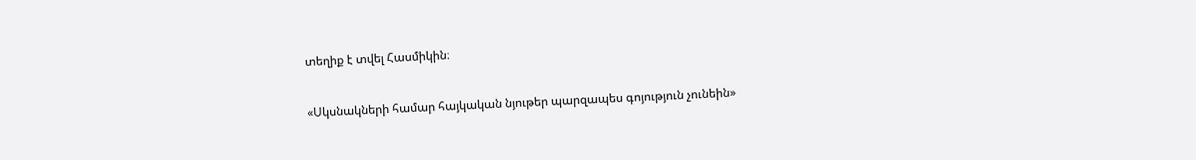տեղիք է տվել Հասմիկին։

«Սկսնակների համար հայկական նյութեր պարզապես գոյություն չունեին»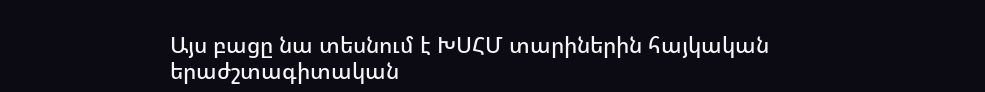Այս բացը նա տեսնում է ԽՍՀՄ տարիներին հայկական երաժշտագիտական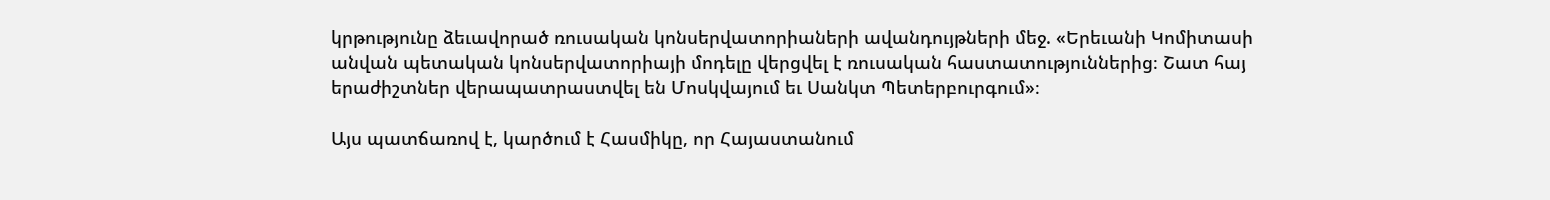կրթությունը ձեւավորած ռուսական կոնսերվատորիաների ավանդույթների մեջ. «Երեւանի Կոմիտասի անվան պետական կոնսերվատորիայի մոդելը վերցվել է ռուսական հաստատություններից։ Շատ հայ երաժիշտներ վերապատրաստվել են Մոսկվայում եւ Սանկտ Պետերբուրգում»։

Այս պատճառով է, կարծում է Հասմիկը, որ Հայաստանում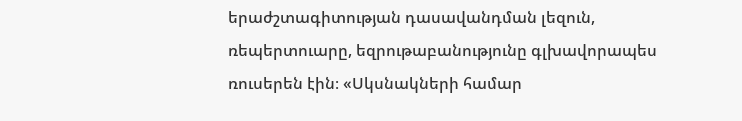երաժշտագիտության դասավանդման լեզուն, ռեպերտուարը, եզրութաբանությունը գլխավորապես ռուսերեն էին։ «Սկսնակների համար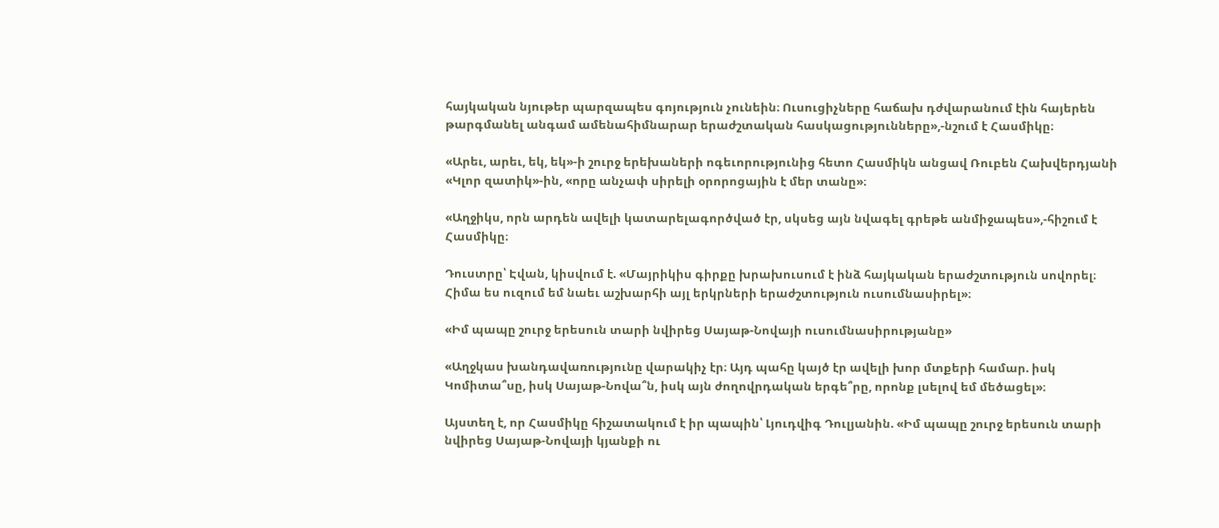հայկական նյութեր պարզապես գոյություն չունեին։ Ուսուցիչները հաճախ դժվարանում էին հայերեն թարգմանել անգամ ամենահիմնարար երաժշտական հասկացությունները»,-նշում է Հասմիկը։

«Արեւ, արեւ, եկ, եկ»-ի շուրջ երեխաների ոգեւորությունից հետո Հասմիկն անցավ Ռուբեն Հախվերդյանի «Կլոր զատիկ»-ին, «որը անչափ սիրելի օրորոցային է մեր տանը»։

«Աղջիկս, որն արդեն ավելի կատարելագործված էր, սկսեց այն նվագել գրեթե անմիջապես»,-հիշում է Հասմիկը։

Դուստրը՝ Էվան, կիսվում է. «Մայրիկիս գիրքը խրախուսում է ինձ հայկական երաժշտություն սովորել։ Հիմա ես ուզում եմ նաեւ աշխարհի այլ երկրների երաժշտություն ուսումնասիրել»։

«Իմ պապը շուրջ երեսուն տարի նվիրեց Սայաթ-Նովայի ուսումնասիրությանը»

«Աղջկաս խանդավառությունը վարակիչ էր։ Այդ պահը կայծ էր ավելի խոր մտքերի համար. իսկ Կոմիտա՞սը, իսկ Սայաթ-Նովա՞ն, իսկ այն ժողովրդական երգե՞րը, որոնք լսելով եմ մեծացել»։

Այստեղ է, որ Հասմիկը հիշատակում է իր պապին՝ Լյուդվիգ Դուլյանին. «Իմ պապը շուրջ երեսուն տարի նվիրեց Սայաթ-Նովայի կյանքի ու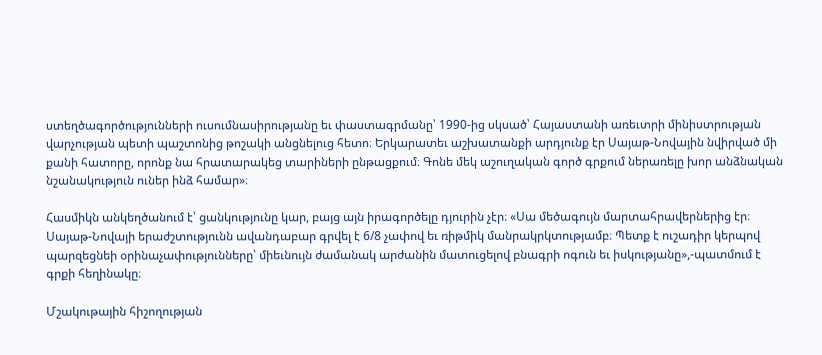ստեղծագործությունների ուսումնասիրությանը եւ փաստագրմանը՝ 1990-ից սկսած՝ Հայաստանի առեւտրի մինիստրության վարչության պետի պաշտոնից թոշակի անցնելուց հետո։ Երկարատեւ աշխատանքի արդյունք էր Սայաթ-Նովային նվիրված մի քանի հատորը, որոնք նա հրատարակեց տարիների ընթացքում։ Գոնե մեկ աշուղական գործ գրքում ներառելը խոր անձնական նշանակություն ուներ ինձ համար»։

Հասմիկն անկեղծանում է՝ ցանկությունը կար, բայց այն իրագործելը դյուրին չէր։ «Սա մեծագույն մարտահրավերներից էր։ Սայաթ-Նովայի երաժշտությունն ավանդաբար գրվել է 6/8 չափով եւ ռիթմիկ մանրակրկտությամբ։ Պետք է ուշադիր կերպով պարզեցնեի օրինաչափությունները՝ միեւնույն ժամանակ արժանին մատուցելով բնագրի ոգուն եւ իսկությանը»,-պատմում է գրքի հեղինակը։

Մշակութային հիշողության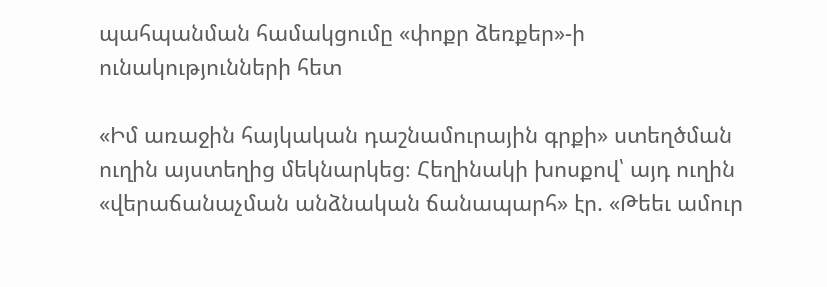պահպանման համակցումը «փոքր ձեռքեր»-ի ունակությունների հետ

«Իմ առաջին հայկական դաշնամուրային գրքի» ստեղծման ուղին այստեղից մեկնարկեց։ Հեղինակի խոսքով՝ այդ ուղին «վերաճանաչման անձնական ճանապարհ» էր. «Թեեւ ամուր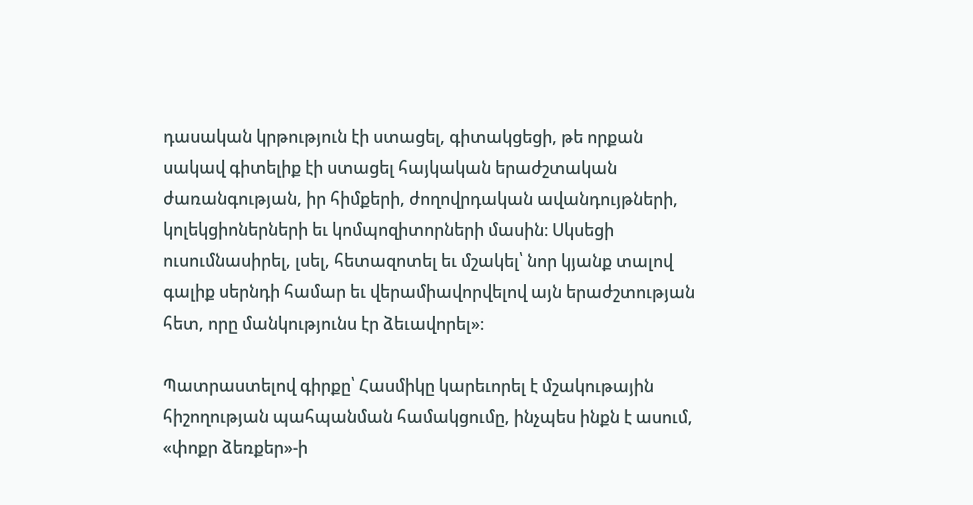դասական կրթություն էի ստացել, գիտակցեցի, թե որքան սակավ գիտելիք էի ստացել հայկական երաժշտական ժառանգության, իր հիմքերի, ժողովրդական ավանդույթների, կոլեկցիոներների եւ կոմպոզիտորների մասին։ Սկսեցի ուսումնասիրել, լսել, հետազոտել եւ մշակել՝ նոր կյանք տալով գալիք սերնդի համար եւ վերամիավորվելով այն երաժշտության հետ, որը մանկությունս էր ձեւավորել»։

Պատրաստելով գիրքը՝ Հասմիկը կարեւորել է մշակութային հիշողության պահպանման համակցումը, ինչպես ինքն է ասում, «փոքր ձեռքեր»-ի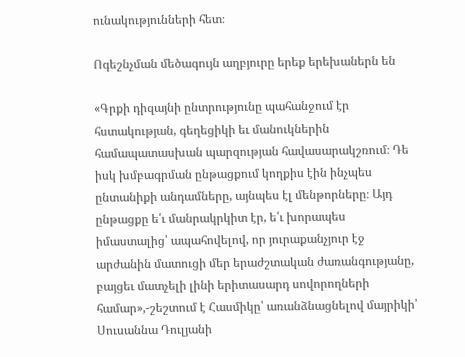ունակությունների հետ։

Ոգեշնչման մեծագույն աղբյուրը երեք երեխաներն են

«Գրքի դիզայնի ընտրությունը պահանջում էր հստակության, գեղեցիկի եւ մանուկներին համապատասխան պարզության հավասարակշռում։ Դե իսկ խմբագրման ընթացքում կողքիս էին ինչպես ընտանիքի անդամները, այնպես էլ մենթորները։ Այդ ընթացքը ե՛ւ մանրակրկիտ էր, ե՛ւ խորապես իմաստալից՝ ապահովելով, որ յուրաքանչյուր էջ արժանին մատուցի մեր երաժշտական ժառանգությանը, բայցեւ մատչելի լինի երիտասարդ սովորողների համար»,-շեշտում է Հասմիկը՝ առանձնացնելով մայրիկի՝ Սուսաննա Դուլյանի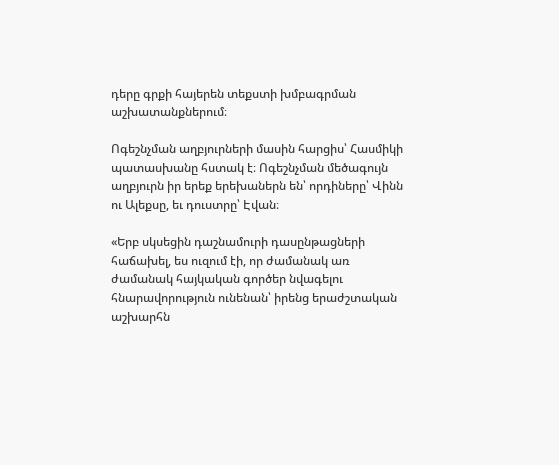դերը գրքի հայերեն տեքստի խմբագրման աշխատանքներում։

Ոգեշնչման աղբյուրների մասին հարցիս՝ Հասմիկի պատասխանը հստակ է։ Ոգեշնչման մեծագույն աղբյուրն իր երեք երեխաներն են՝ որդիները՝ Վինն ու Ալեքսը, եւ դուստրը՝ Էվան։

«Երբ սկսեցին դաշնամուրի դասընթացների հաճախել, ես ուզում էի, որ ժամանակ առ ժամանակ հայկական գործեր նվագելու հնարավորություն ունենան՝ իրենց երաժշտական աշխարհն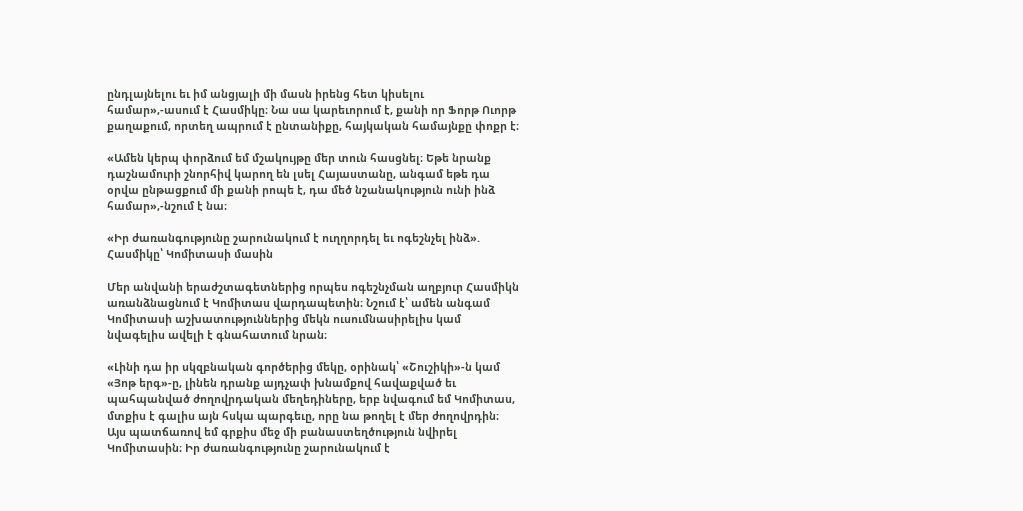ընդլայնելու եւ իմ անցյալի մի մասն իրենց հետ կիսելու համար»,-ասում է Հասմիկը։ Նա սա կարեւորում է, քանի որ Ֆորթ Ուորթ քաղաքում, որտեղ ապրում է ընտանիքը, հայկական համայնքը փոքր է։

«Ամեն կերպ փորձում եմ մշակույթը մեր տուն հասցնել։ Եթե նրանք դաշնամուրի շնորհիվ կարող են լսել Հայաստանը, անգամ եթե դա օրվա ընթացքում մի քանի րոպե է, դա մեծ նշանակություն ունի ինձ համար»,-նշում է նա։

«Իր ժառանգությունը շարունակում է ուղղորդել եւ ոգեշնչել ինձ». Հասմիկը՝ Կոմիտասի մասին

Մեր անվանի երաժշտագետներից որպես ոգեշնչման աղբյուր Հասմիկն առանձնացնում է Կոմիտաս վարդապետին։ Նշում է՝ ամեն անգամ Կոմիտասի աշխատություններից մեկն ուսումնասիրելիս կամ նվագելիս ավելի է գնահատում նրան։

«Լինի դա իր սկզբնական գործերից մեկը, օրինակ՝ «Շուշիկի»-ն կամ «Յոթ երգ»-ը, լինեն դրանք այդչափ խնամքով հավաքված եւ պահպանված ժողովրդական մեղեդիները, երբ նվագում եմ Կոմիտաս, մտքիս է գալիս այն հսկա պարգեւը, որը նա թողել է մեր ժողովրդին։ Այս պատճառով եմ գրքիս մեջ մի բանաստեղծություն նվիրել Կոմիտասին։ Իր ժառանգությունը շարունակում է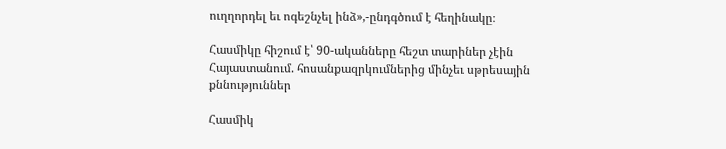ուղղորդել եւ ոգեշնչել ինձ»,-ընդգծում է հեղինակը։

Հասմիկը հիշում է՝ 90-ականները հեշտ տարիներ չէին Հայաստանում. հոսանքազրկումներից մինչեւ սթրեսային քննություններ

Հասմիկ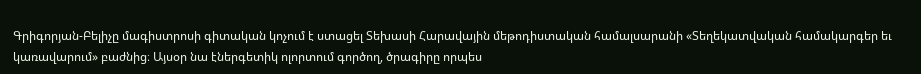Գրիգորյան-Բելիչը մագիստրոսի գիտական կոչում է ստացել Տեխասի Հարավային մեթոդիստական համալսարանի «Տեղեկատվական համակարգեր եւ կառավարում» բաժնից։ Այսօր նա էներգետիկ ոլորտում գործող, ծրագիրը որպես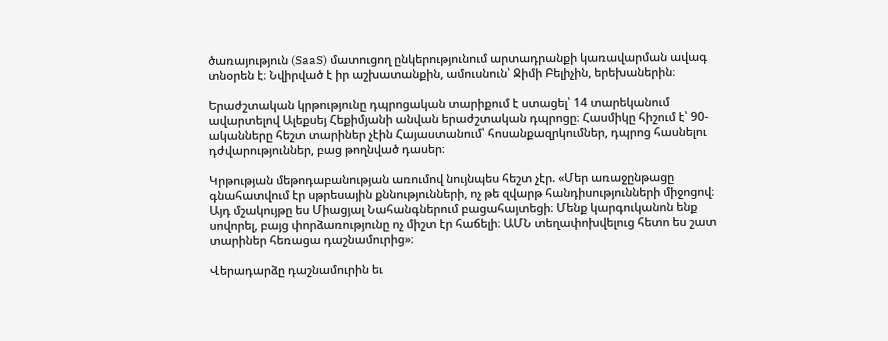ծառայություն (SaaS) մատուցող ընկերությունում արտադրանքի կառավարման ավագ տնօրեն է։ Նվիրված է իր աշխատանքին, ամուսնուն՝ Ջիմի Բելիչին, երեխաներին։

Երաժշտական կրթությունը դպրոցական տարիքում է ստացել՝ 14 տարեկանում ավարտելով Ալեքսեյ Հեքիմյանի անվան երաժշտական դպրոցը։ Հասմիկը հիշում է՝ 90-ականները հեշտ տարիներ չէին Հայաստանում՝ հոսանքազրկումներ, դպրոց հասնելու դժվարություններ, բաց թողնված դասեր։

Կրթության մեթոդաբանության առումով նույնպես հեշտ չէր. «Մեր առաջընթացը գնահատվում էր սթրեսային քննությունների, ոչ թե զվարթ հանդիսությունների միջոցով։ Այդ մշակույթը ես Միացյալ Նահանգներում բացահայտեցի։ Մենք կարգուկանոն ենք սովորել, բայց փորձառությունը ոչ միշտ էր հաճելի։ ԱՄՆ տեղափոխվելուց հետո ես շատ տարիներ հեռացա դաշնամուրից»։

Վերադարձը դաշնամուրին եւ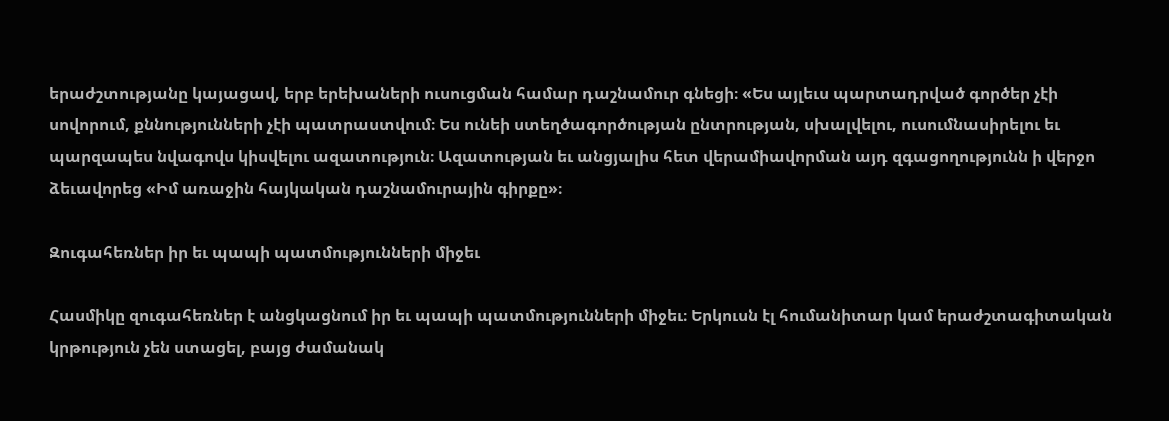երաժշտությանը կայացավ, երբ երեխաների ուսուցման համար դաշնամուր գնեցի։ «Ես այլեւս պարտադրված գործեր չէի սովորում, քննությունների չէի պատրաստվում։ Ես ունեի ստեղծագործության ընտրության, սխալվելու, ուսումնասիրելու եւ պարզապես նվագովս կիսվելու ազատություն։ Ազատության եւ անցյալիս հետ վերամիավորման այդ զգացողությունն ի վերջո ձեւավորեց «Իմ առաջին հայկական դաշնամուրային գիրքը»։

Զուգահեռներ իր եւ պապի պատմությունների միջեւ

Հասմիկը զուգահեռներ է անցկացնում իր եւ պապի պատմությունների միջեւ։ Երկուսն էլ հումանիտար կամ երաժշտագիտական կրթություն չեն ստացել, բայց ժամանակ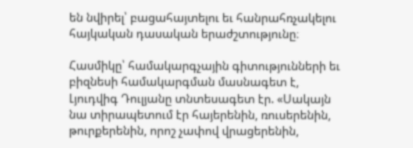են նվիրել՝ բացահայտելու եւ հանրահռչակելու հայկական դասական երաժշտությունը։

Հասմիկը՝ համակարգչային գիտությունների եւ բիզնեսի համակարգման մասնագետ է, Լյուդվիգ Դուլյանը տնտեսագետ էր. «Սակայն նա տիրապետում էր հայերենին, ռուսերենին, թուրքերենին, որոշ չափով վրացերենին,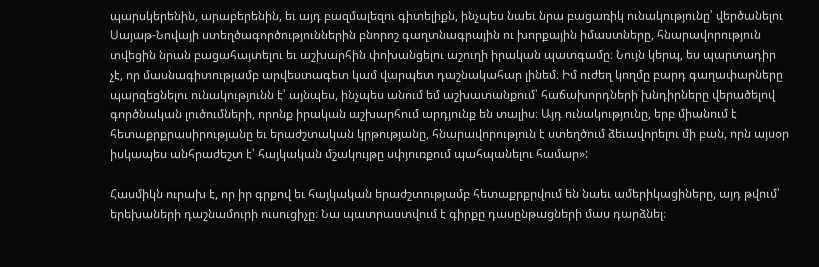պարսկերենին, արաբերենին, եւ այդ բազմալեզու գիտելիքն, ինչպես նաեւ նրա բացառիկ ունակությունը՝ վերծանելու Սայաթ-Նովայի ստեղծագործություններին բնորոշ գաղտնագրային ու խորքային իմաստները, հնարավորություն տվեցին նրան բացահայտելու եւ աշխարհին փոխանցելու աշուղի իրական պատգամը։ Նույն կերպ, ես պարտադիր չէ, որ մասնագիտությամբ արվեստագետ կամ վարպետ դաշնակահար լինեմ։ Իմ ուժեղ կողմը բարդ գաղափարները պարզեցնելու ունակությունն է՝ այնպես, ինչպես անում եմ աշխատանքում՝ հաճախորդների խնդիրները վերածելով գործնական լուծումների, որոնք իրական աշխարհում արդյունք են տալիս։ Այդ ունակությունը, երբ միանում է հետաքրքրասիրությանը եւ երաժշտական կրթությանը, հնարավորություն է ստեղծում ձեւավորելու մի բան, որն այսօր իսկապես անհրաժեշտ է՝ հայկական մշակույթը սփյուռքում պահպանելու համար»:

Հասմիկն ուրախ է, որ իր գրքով եւ հայկական երաժշտությամբ հետաքրքրվում են նաեւ ամերիկացիները, այդ թվում՝ երեխաների դաշնամուրի ուսուցիչը։ Նա պատրաստվում է գիրքը դասընթացների մաս դարձնել։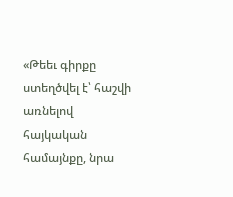«Թեեւ գիրքը ստեղծվել է՝ հաշվի առնելով հայկական համայնքը, նրա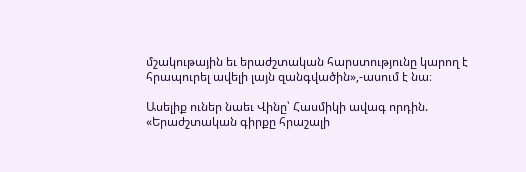մշակութային եւ երաժշտական հարստությունը կարող է հրապուրել ավելի լայն զանգվածին»,-ասում է նա։

Ասելիք ուներ նաեւ Վինը՝ Հասմիկի ավագ որդին. «Երաժշտական գիրքը հրաշալի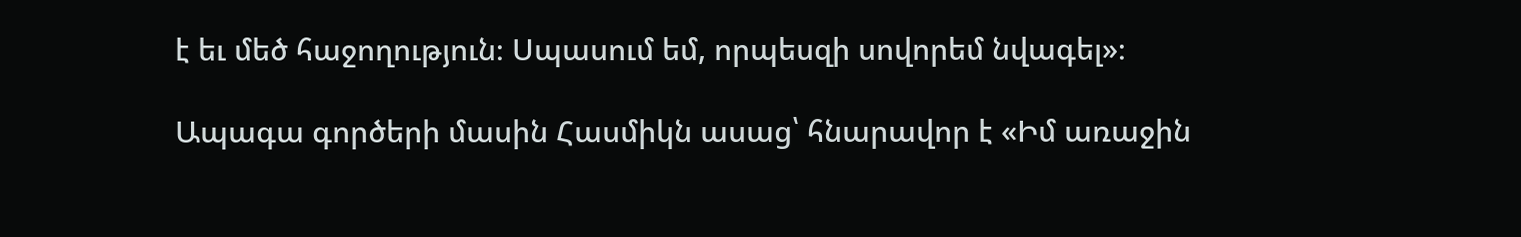է եւ մեծ հաջողություն։ Սպասում եմ, որպեսզի սովորեմ նվագել»։

Ապագա գործերի մասին Հասմիկն ասաց՝ հնարավոր է «Իմ առաջին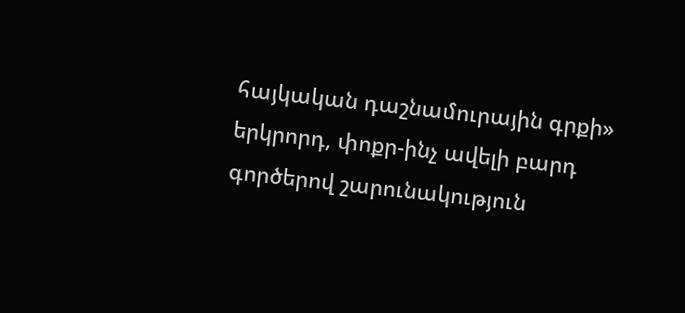հայկական դաշնամուրային գրքի» երկրորդ, փոքր-ինչ ավելի բարդ գործերով շարունակություն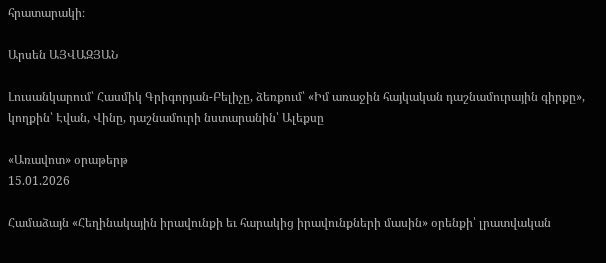հրատարակի։

Արսեն ԱՅՎԱԶՅԱՆ

Լուսանկարում՝ Հասմիկ Գրիգորյան-Բելիչը, ձեռքում՝ «Իմ առաջին հայկական դաշնամուրային գիրքը», կողքին՝ Էվան, Վինը, դաշնամուրի նստարանին՝ Ալեքսը

«Առավոտ» օրաթերթ
15.01.2026

Համաձայն «Հեղինակային իրավունքի եւ հարակից իրավունքների մասին» օրենքի՝ լրատվական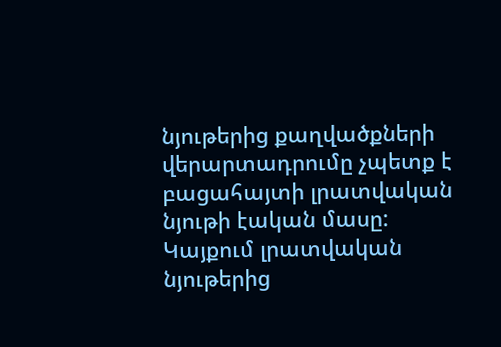նյութերից քաղվածքների վերարտադրումը չպետք է բացահայտի լրատվական նյութի էական մասը: Կայքում լրատվական նյութերից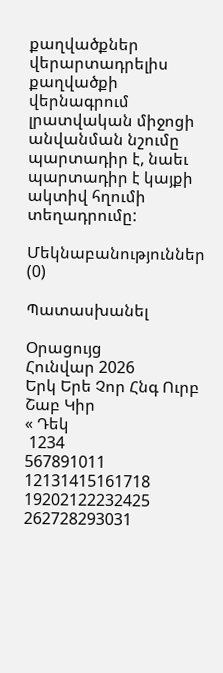քաղվածքներ վերարտադրելիս քաղվածքի վերնագրում լրատվական միջոցի անվանման նշումը պարտադիր է, նաեւ պարտադիր է կայքի ակտիվ հղումի տեղադրումը:

Մեկնաբանություններ (0)

Պատասխանել

Օրացույց
Հունվար 2026
Երկ Երե Չոր Հնգ Ուրբ Շաբ Կիր
« Դեկ
 1234
567891011
12131415161718
19202122232425
262728293031